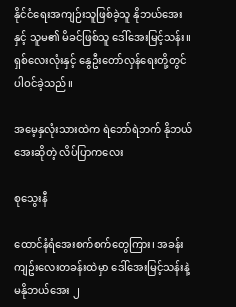နိုင်ငံရေးအကျဉ်းသူဖြစ်ခဲ့သူ နိုဘယ်အေးနှင့် သူမ၏ မိခင်ဖြစ်သူ ဒေါ်အေးမြင့်သန်း။ ရှစ်လေးလုံးနှင့် နွေဦးတော်လှန်ရေးတို့တွင် ပါဝင်ခဲ့သည်။

အမေ့နှလုံးသားထဲက ရဲဘော်ရဲဘက် နိုဘယ်အေးဆိုတဲ့ လိပ်ပြာကလေး

စုသွေးနီ

ထောင်နံရံအေးစက်စက်တွေကြား၊ အခန်းကျဥ်းလေးတခန်းထဲမှာ ဒေါ်အေးမြင့်သန်းနဲ့ မနိုဘယ်အေး ၂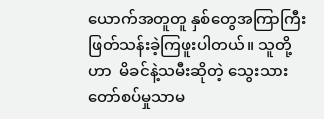ယောက်အတူတူ နှစ်တွေအကြာကြီး ဖြတ်သန်းခဲ့ကြဖူးပါတယ်။ သူတို့ဟာ  မိခင်နဲ့သမီးဆိုတဲ့ သွေးသား တော်စပ်မှုသာမ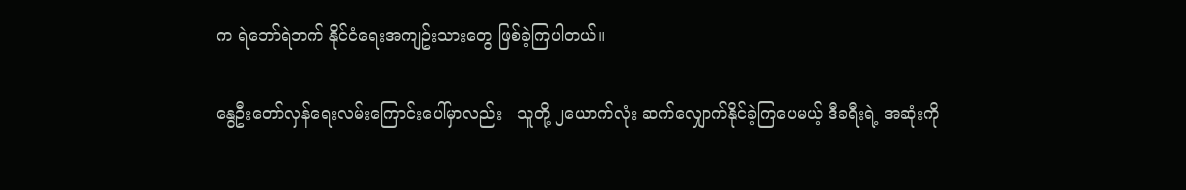က ရဲဘော်ရဲဘက် နိုင်ငံရေးအကျဥ်းသားတွေ ဖြစ်ခဲ့ကြပါတယ်။

နွေဦးတော်လှန်ရေးလမ်းကြောင်းပေါ်မှာလည်း   သူတို့ ၂ယောက်လုံး ဆက်လျှောက်နိုင်ခဲ့ကြပေမယ့် ဒီခရီးရဲ့ အဆုံးကို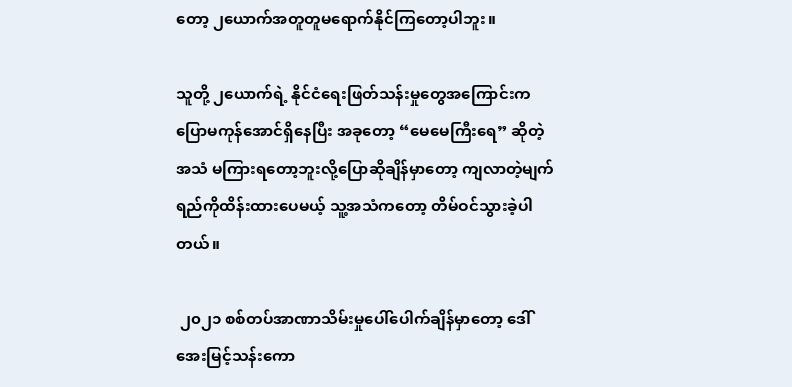တော့ ၂ယောက်အတူတူမရောက်နိုင်ကြတော့ပါဘူး။

သူတို့ ၂ယောက်ရဲ့ နိုင်ငံရေးဖြတ်သန်းမှုတွေအကြောင်းက ပြောမကုန်အောင်ရှိနေပြီး အခုတော့ “မေမေကြီးရေ” ဆိုတဲ့အသံ မကြားရတော့ဘူးလို့ပြောဆိုချိန်မှာတော့ ကျလာတဲ့မျက်ရည်ကိုထိန်းထားပေမယ့် သူ့အသံကတော့ တိမ်ဝင်သွားခဲ့ပါတယ်။

 ၂၀၂၁ စစ်တပ်အာဏာသိမ်းမှုပေါ်ပေါက်ချိန်မှာတော့ ဒေါ်အေးမြင့်သန်းကော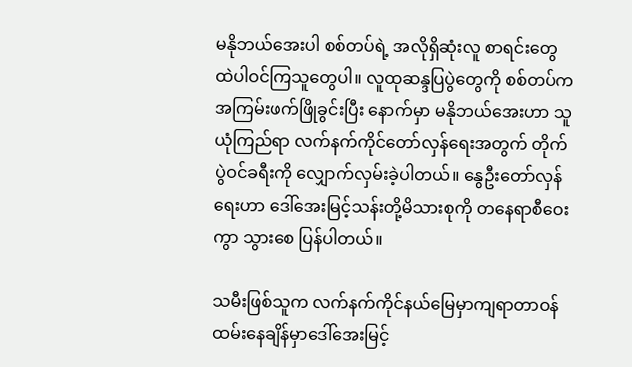မနိုဘယ်အေးပါ စစ်တပ်ရဲ့ အလိုရှိဆုံးလူ စာရင်းတွေထဲပါဝင်ကြသူတွေပါ။ လူထုဆန္ဒပြပွဲတွေကို စစ်တပ်က အကြမ်းဖက်ဖြိုခွင်းပြီး နောက်မှာ မနိုဘယ်အေးဟာ သူယုံကြည်ရာ လက်နက်ကိုင်တော်လှန်ရေးအတွက် တိုက်ပွဲဝင်ခရီးကို လျှောက်လှမ်းခဲ့ပါတယ်။ နွေဦးတော်လှန်ရေးဟာ ဒေါ်အေးမြင့်သန်းတို့မိသားစုကို တနေရာစီဝေးကွာ သွားစေ ပြန်ပါတယ်။

သမီးဖြစ်သူက လက်နက်ကိုင်နယ်မြေမှာကျရာတာဝန်ထမ်းနေချိန်မှာဒေါ်အေးမြင့်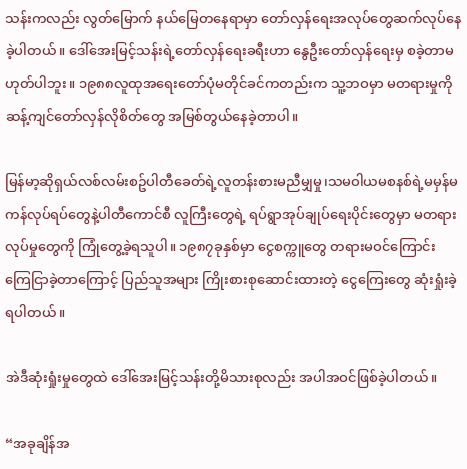သန်းကလည်း လွတ်မြောက် နယ်မြေတနေရာမှာ တော်လှန်ရေးအလုပ်တွေဆက်လုပ်နေခဲ့ပါတယ်။ ဒေါ်အေးမြင့်သန်းရဲ့တော်လှန်ရေးခရီးဟာ နွေဦးတော်လှန်ရေးမှ စခဲ့တာမဟုတ်ပါဘူး။ ၁၉၈၈လူထုအရေးတော်ပုံမတိုင်ခင်ကတည်းက သူ့ဘဝမှာ မတရားမှုကို ဆန့်ကျင်တော်လှန်လိုစိတ်တွေ အမြစ်တွယ်နေခဲ့တာပါ။

မြန်မာ့ဆိုရှယ်လစ်လမ်းစဥ်ပါတီခေတ်ရဲ့လူတန်းစားမညီမျှမှု၊သမဝါယမစနစ်ရဲ့မမှန်မကန်လုပ်ရပ်တွေနဲ့ပါတီကောင်စီ လူကြီးတွေရဲ့ ရပ်ရွာအုပ်ချုပ်ရေးပိုင်းတွေမှာ မတရားလုပ်မှုတွေကို ကြုံတွေ့ခဲ့ရသူပါ။ ၁၉၈၇ခုနှစ်မှာ ငွေစက္ကူတွေ တရားမဝင်ကြောင်း ကြေငြာခဲ့တာကြောင့် ပြည်သူအများ ကြိုးစားစုဆောင်းထားတဲ့ ငွေကြေးတွေ ဆုံးရှုံးခဲ့ရပါတယ်။

အဲဒီဆုံးရှုံးမှုတွေထဲ ဒေါ်အေးမြင့်သန်းတို့မိသားစုလည်း အပါအဝင်ဖြစ်ခဲ့ပါတယ်။

“အခုချိန်အ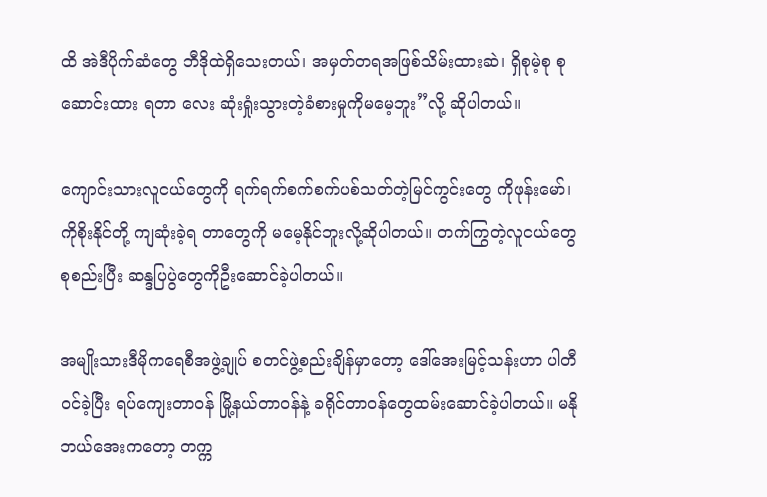ထိ အဲဒီပိုက်ဆံတွေ ဘီဒိုထဲရှိသေးတယ်၊ အမှတ်တရအဖြစ်သိမ်းထားဆဲ၊ ရှိစုမဲ့စု စုဆောင်းထား ရတာ လေး ဆုံးရှုံးသွားတဲ့ခံစားမှုကိုမမေ့ဘူး”လို့ ဆိုပါတယ်။

ကျောင်းသားလူငယ်တွေကို ရက်ရက်စက်စက်ပစ်သတ်တဲ့မြင်ကွင်းတွေ ကိုဖုန်းမော်၊ ကိုစိုးနိုင်တို့ ကျဆုံးခဲ့ရ တာတွေကို မမေ့နိုင်ဘူးလို့ဆိုပါတယ်။ တက်ကြွတဲ့လူငယ်တွေ စုစည်းပြီး ဆန္ဒပြပွဲတွေကိုဦးဆောင်ခဲ့ပါတယ်။

အမျိုးသားဒီမိုကရေစီအဖွဲ့ချုပ် စတင်ဖွဲ့စည်းချိန်မှာတော့ ဒေါ်အေးမြင့်သန်းဟာ ပါတီဝင်ခဲ့ပြီး ရပ်ကျေးတာဝန် မြို့နယ်တာဝန်နဲ့ ခရိုင်တာဝန်တွေထမ်းဆောင်ခဲ့ပါတယ်။ မနိုဘယ်အေးကတော့ တက္က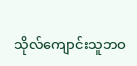သိုလ်ကျောင်းသူဘဝ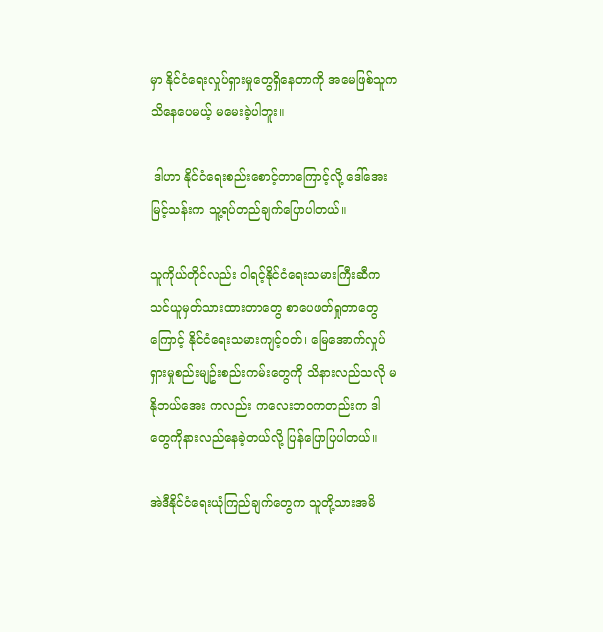မှာ နိုင်ငံရေးလှုပ်ရှားမှုတွေရှိနေတာကို အမေဖြစ်သူကသိနေပေမယ့် မမေးခဲ့ပါဘူး။

 ဒါဟာ နိုင်ငံရေးစည်းစောင့်တာကြောင့်လို့ ဒေါ်အေးမြင့်သန်းက သူ့ရပ်တည်ချက်ပြောပါတယ်။

သူကိုယ်တိုင်လည်း ဝါရင့်နိုင်ငံရေးသမားကြီးဆီက သင်ယူမှတ်သားထားတာတွေ စာပေဖတ်ရှုတာတွေကြောင့် နိုင်ငံရေးသမားကျင့်ဝတ်၊ မြေအောက်လှုပ်ရှားမှုစည်းမျဥ်းစည်းကမ်းတွေကို သိနားလည်သလို မနိုဘယ်အေး ကလည်း ကလေးဘဝကတည်းက ဒါတွေကိုနားလည်နေခဲ့တယ်လို့ ပြန်ပြောပြပါတယ်။

အဲဒီနိုင်ငံရေးယုံကြည်ချက်တွေက သူတို့သားအမိ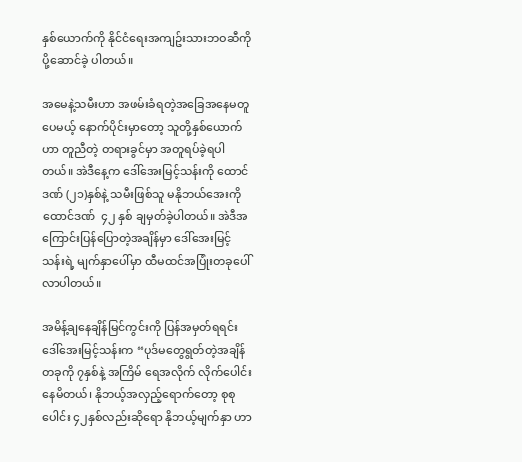နှစ်ယောက်ကို နိုင်ငံရေးအကျဥ်းသားဘဝဆီကို ပို့ဆောင်ခဲ့ ပါတယ်။

အမေနဲ့သမီးဟာ အဖမ်းခံရတဲ့အခြေအနေမတူပေမယ့် နောက်ပိုင်းမှာတော့ သူတို့နှစ်ယောက်ဟာ တူညီတဲ့ တရားခွင်မှာ အတူရပ်ခဲ့ရပါတယ်။ အဲဒီနေ့က ဒေါ်အေးမြင့်သန်းကို ထောင်ဒဏ် (၂၁)နှစ်နဲ့ သမီးဖြစ်သူ မနိုဘယ်အေးကို ထောင်ဒဏ်  ၄၂ နှစ် ချမှတ်ခဲ့ပါတယ်။ အဲဒီအကြောင်းပြန်ပြောတဲ့အချိန်မှာ ဒေါ်အေးမြင့်သန်းရဲ့ မျက်နှာပေါ်မှာ ထီမထင်အပြုံးတခုပေါ်လာပါတယ်။

အမိန့်ချနေချိန်မြင်ကွင်းကို ပြန်အမှတ်ရရင်း ဒေါ်အေးမြင့်သန်းက “ပုဒ်မတွေရွတ်တဲ့အချိန် တခုကို ၇နှစ်နဲ့ အကြိမ် ရေအလိုက် လိုက်ပေါင်းနေမိတယ်၊ နိုဘယ့်အလှည့်ရောက်တော့ စုစုပေါင်း ၄၂နှစ်လည်းဆိုရော နိုဘယ့်မျက်နှာ ဟာ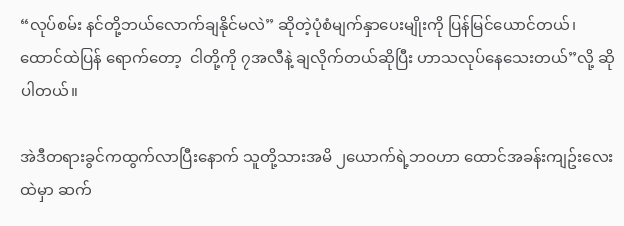“လုပ်စမ်း နင်တို့ဘယ်လောက်ချနိုင်မလဲ” ဆိုတဲ့ပုံစံမျက်နှာပေးမျိုးကို ပြန်မြင်ယောင်တယ်၊ ထောင်ထဲပြန် ရောက်တော့  ငါတို့ကို ၇အလီနဲ့ ချလိုက်တယ်ဆိုပြီး ဟာသလုပ်နေသေးတယ်”လို့ ဆိုပါတယ်။

အဲဒီတရားခွင်ကထွက်လာပြီးနောက် သူတို့သားအမိ ၂ယောက်ရဲ့ဘဝဟာ ထောင်အခန်းကျဥ်းလေးထဲမှာ ဆက်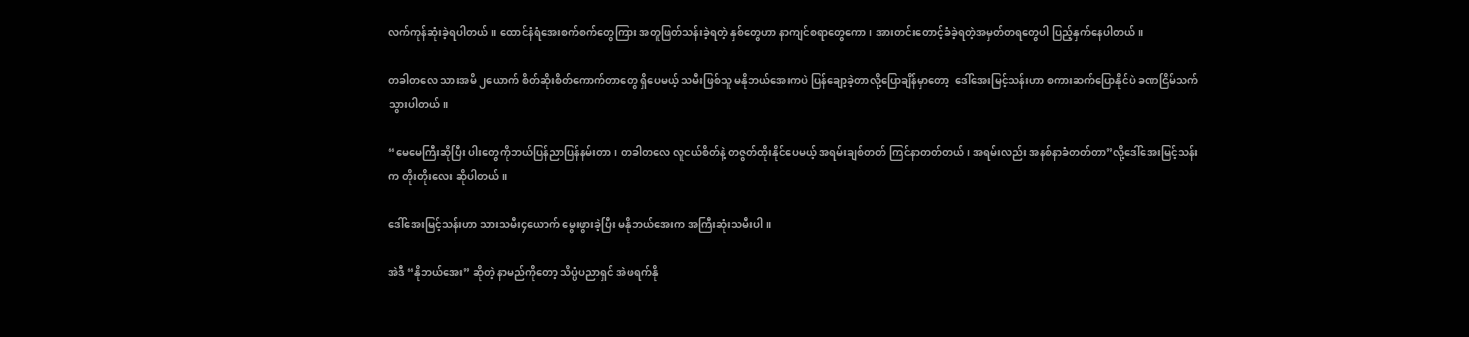လက်ကုန်ဆုံးခဲ့ရပါတယ်။ ထောင်နံရံအေးစက်စက်တွေကြား အတူဖြတ်သန်းခဲ့ရတဲ့ နှစ်တွေဟာ နာကျင်စရာတွေကော၊ အားတင်းတောင့်ခံခဲ့ရတဲ့အမှတ်တရတွေပါ ပြည့်နှက်နေပါတယ်။

တခါတလေ သားအမိ ၂ယောက် စိတ်ဆိုးစိတ်ကောက်တာတွေ ရှိပေမယ့် သမီးဖြစ်သူ မနိုဘယ်အေးကပဲ ပြန်ချော့ခဲ့တာလို့ပြောချိန်မှာတော့  ဒေါ်အေးမြင့်သန်းဟာ စကားဆက်ပြောနိုင်ပဲ ခဏငြိမ်သက်သွားပါတယ်။

“မေမေကြီးဆိုပြီး ပါးတွေကိုဘယ်ပြန်ညာပြန်နမ်းတာ၊ တခါတလေ လူငယ်စိတ်နဲ့ တဇွတ်ထိုးနိုင်ပေမယ့် အရမ်းချစ်တတ် ကြင်နာတတ်တယ်၊ အရမ်းလည်း အနစ်နာခံတတ်တာ”လို့ဒေါ်အေးမြင့်သန်းက တိုးတိုးလေး ဆိုပါတယ်။

ဒေါ်အေးမြင့်သန်းဟာ သားသမီး၄ယောက် မွေးဖွားခဲ့ပြီး မနိုဘယ်အေးက အကြီးဆုံးသမီးပါ။

အဲဒီ “နိုဘယ်အေး” ဆိုတဲ့ နာမည်ကိုတော့ သိပ္ပံပညာရှင် အဲဖရက်နို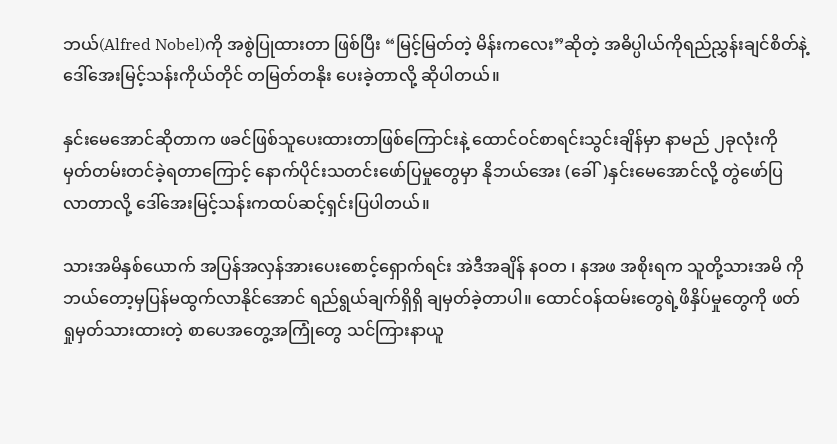ဘယ်(Alfred Nobel)ကို အစွဲပြုထားတာ ဖြစ်ပြီး “မြင့်မြတ်တဲ့ မိန်းကလေး”ဆိုတဲ့ အဓိပ္ပါယ်ကိုရည်ညွှန်းချင်စိတ်နဲ့ ဒေါ်အေးမြင့်သန်းကိုယ်တိုင် တမြတ်တနိုး ပေးခဲ့တာလို့ ဆိုပါတယ်။

နှင်းမေအောင်ဆိုတာက ဖခင်ဖြစ်သူပေးထားတာဖြစ်ကြောင်းနဲ့ ထောင်ဝင်စာရင်းသွင်းချိန်မှာ နာမည် ၂ခုလုံးကို မှတ်တမ်းတင်ခဲ့ရတာကြောင့် နောက်ပိုင်းသတင်းဖော်ပြမှုတွေမှာ နိုဘယ်အေး (ခေါ်)နှင်းမေအောင်လို့ တွဲဖော်ပြ လာတာလို့ ဒေါ်အေးမြင့်သန်းကထပ်ဆင့်ရှင်းပြပါတယ်။

သားအမိနှစ်ယောက် အပြန်အလှန်အားပေးစောင့်ရှောက်ရင်း အဲဒီအချိန် နဝတ ၊ နအဖ အစိုးရက သူတို့သားအမိ ကို ဘယ်တော့မှပြန်မထွက်လာနိုင်အောင် ရည်ရွယ်ချက်ရှိရှိ ချမှတ်ခဲ့တာပါ။ ထောင်ဝန်ထမ်းတွေရဲ့ဖိနှိပ်မှုတွေကို ဖတ်ရှုမှတ်သားထားတဲ့ စာပေအတွေ့အကြုံတွေ သင်ကြားနာယူ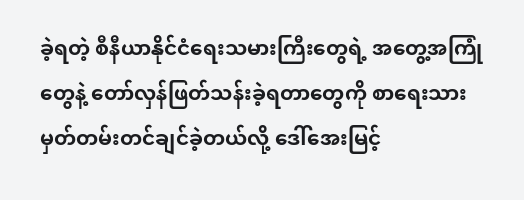ခဲ့ရတဲ့ စီနီယာနိုင်ငံရေးသမားကြီးတွေရဲ့ အတွေ့အကြုံတွေနဲ့ တော်လှန်ဖြတ်သန်းခဲ့ရတာတွေကို စာရေးသားမှတ်တမ်းတင်ချင်ခဲ့တယ်လို့ ဒေါ်အေးမြင့်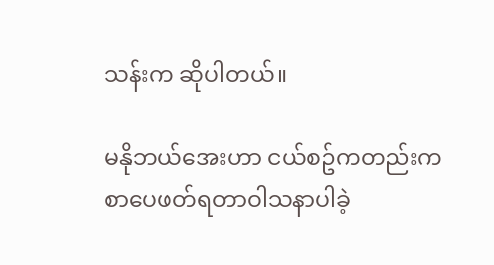သန်းက ဆိုပါတယ်။

မနိုဘယ်အေးဟာ ငယ်စဥ်ကတည်းက စာပေဖတ်ရတာဝါသနာပါခဲ့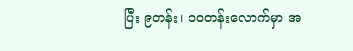ပြီး ၉တန်း၊ ၁၀တန်းလောက်မှာ အ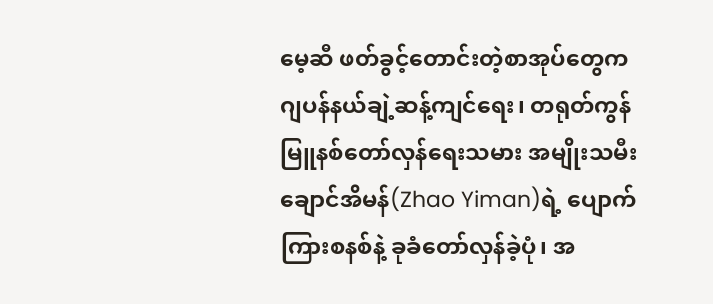မေ့ဆီ ဖတ်ခွင့်တောင်းတဲ့စာအုပ်တွေက ဂျပန်နယ်ချဲ့ဆန့်ကျင်ရေး၊ တရုတ်ကွန်မြူနစ်တော်လှန်ရေးသမား အမျိုးသမီး ချောင်အိမန်(Zhao Yiman)ရဲ့ ပျောက်ကြားစနစ်နဲ့ ခုခံတော်လှန်ခဲ့ပုံ၊ အ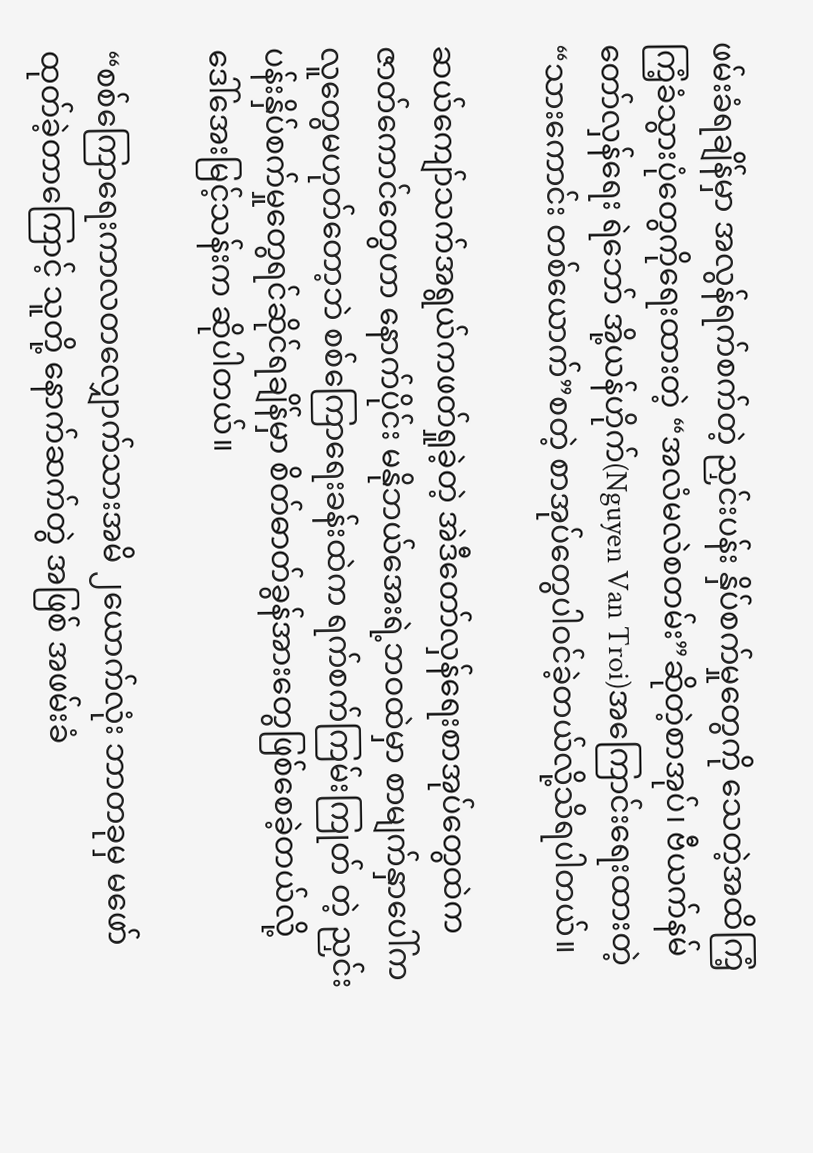ဖမ်းခံရချိန်မှာ အလွန်ရက်စက်တဲ့ ညှင်းပန်း နှိပ်စက်မှုတွေကို သေတဲ့အထိကြံ့ကြံ့ခံသွားပုံတွေကိုရေးထားတဲ့ “အလံမလဲစတမ်း”ဆိုတဲ့စာအုပ်၊ ဗီယက်နမ် တော်လှန်ရေး ရဲဘော် အို့ယန်ဟိုက်(Nguyen Van Troi)အကြောင်းရေးထားတဲ့ “သားကောင်း တစ်ယောက်”စတဲ့ စာအုပ်တွေပါဝင်ခဲ့တယ်လို့သိရပါတယ်။

ဆယ်ကျော်သက်အရွယ်ကဖတ်ရှုခဲ့တဲ့ အဲဒီတော်လှန်ရေးစာအုပ်တွေထဲကဇာတ်ကောင်တွေဟာ နောက်ပိုင်း မနိုဘယ်အေးရဲ့ဘဝထဲမှာ စာမျက်နှာပေါ်ကလူတွေမဟုတ်တော့ဘဲ စစ်ကြောရေးခန်းထဲက ရက်စက်ကြမ်းကြုတ် တဲ့ ညှင်းပန်းနှိပ်စက်မှုတွေရင်ဆိုင်ရချိန်မှာ စိတ်ဓာတ်ခွန်အားတွေဖြစ်စေခဲ့တယ်လို့ ဒေါ်အေးမြင့်သန်းက ဆိုပါတယ်။

“စစ်ကြောရေးကာလတလျှောက်သားအမိ ၂ယောက်လုံး ဘာတခုမှ မဖော်ထုတ်ခဲ့တာကြောင့် သူတို့ နောက်ဆက်တွဲ အဖြစ် အဖမ်းခံ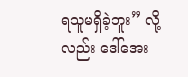ရသူမရှိခဲ့ဘူး” လို့လည်း ဒေါ်အေး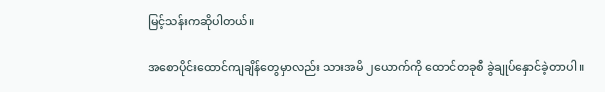မြင့်သန်းကဆိုပါတယ်။

အစောပိုင်းထောင်ကျချိန်တွေမှာလည်း သားအမိ ၂ယောက်ကို ထောင်တခုစီ ခွဲချုပ်နှောင်ခဲ့တာပါ။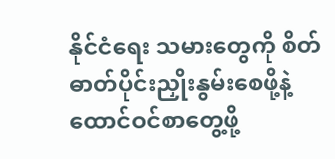နိုင်ငံရေး သမားတွေကို စိတ်ဓာတ်ပိုင်းညှိုးနွမ်းစေဖို့နဲ့ ထောင်ဝင်စာတွေ့ဖို့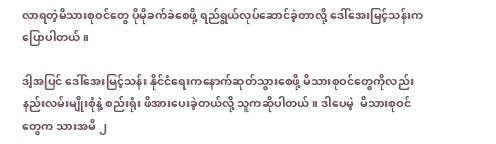လာရတဲ့မိသားစုဝင်တွေ ပိုမိုခက်ခဲစေဖို့ ရည်ရွယ်လုပ်ဆောင်ခဲ့တာလို့ ဒေါ်အေးမြင့်သန်းကပြောပါတယ်။

ဒါ့အပြင် ဒေါ်အေးမြင့်သန်း နိုင်ငံရေးကနောက်ဆုတ်သွားစေဖို့ မိသားစုဝင်တွေကိုလည်း နည်းလမ်းမျိုးစုံနဲ့ စည်းရုံး ဖိအားပေးခဲ့တယ်လို့ သူကဆိုပါတယ်။ ဒါပေမဲ့  မိသားစုဝင်တွေက သားအမိ ၂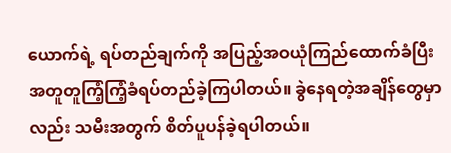ယောက်ရဲ့ ရပ်တည်ချက်ကို အပြည့်အဝယုံကြည်ထောက်ခံပြီး အတူတူကြံ့ကြံ့ခံရပ်တည်ခဲ့ကြပါတယ်။ ခွဲနေရတဲ့အချိန်တွေမှာလည်း သမီးအတွက် စိတ်ပူပန်ခဲ့ရပါတယ်။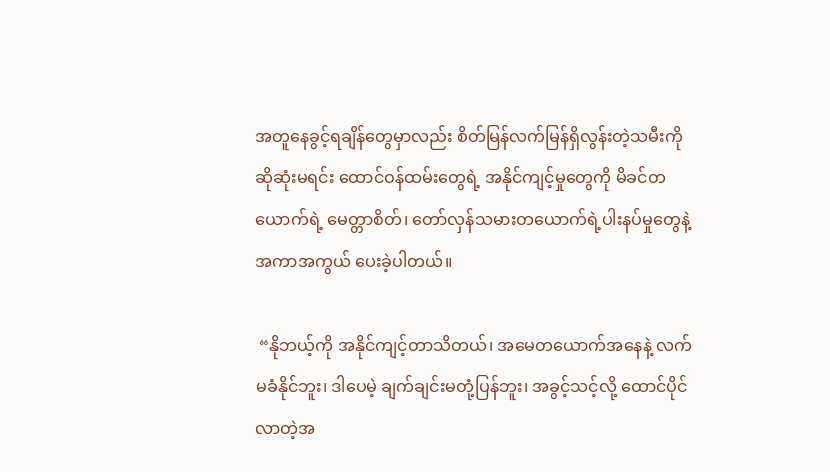အတူနေခွင့်ရချိန်တွေမှာလည်း စိတ်မြန်လက်မြန်ရှိလွန်းတဲ့သမီးကို ဆိုဆုံးမရင်း ထောင်ဝန်ထမ်းတွေရဲ့ အနိုင်ကျင့်မှုတွေကို မိခင်တယောက်ရဲ့ မေတ္တာစိတ်၊ တော်လှန်သမားတယောက်ရဲ့ပါးနပ်မှုတွေနဲ့ အကာအကွယ် ပေးခဲ့ပါတယ်။

 “နိုဘယ့်ကို အနိုင်ကျင့်တာသိတယ်၊ အမေတယောက်အနေနဲ့ လက်မခံနိုင်ဘူး၊ ဒါပေမဲ့ ချက်ချင်းမတုံ့ပြန်ဘူး၊ အခွင့်သင့်လို့ ထောင်ပိုင်လာတဲ့အ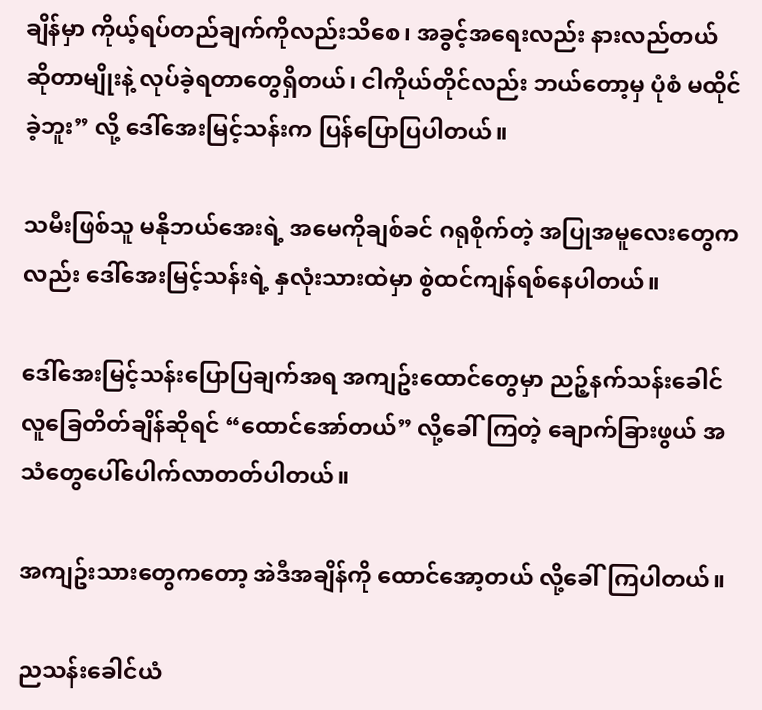ချိန်မှာ ကိုယ့်ရပ်တည်ချက်ကိုလည်းသိစေ၊ အခွင့်အရေးလည်း နားလည်တယ် ဆိုတာမျိုးနဲ့ လုပ်ခဲ့ရတာတွေရှိတယ်၊ ငါကိုယ်တိုင်လည်း ဘယ်တော့မှ ပုံစံ မထိုင်ခဲ့ဘူး” လို့ ဒေါ်အေးမြင့်သန်းက ပြန်ပြောပြပါတယ်။

သမီးဖြစ်သူ မနိုဘယ်အေးရဲ့ အမေကိုချစ်ခင် ဂရုစိုက်တဲ့ အပြုအမူလေးတွေကလည်း ဒေါ်အေးမြင့်သန်းရဲ့ နှလုံးသားထဲမှာ စွဲထင်ကျန်ရစ်နေပါတယ်။

ဒေါ်အေးမြင့်သန်းပြောပြချက်အရ အကျဥ်းထောင်တွေမှာ ညဉ့်နက်သန်းခေါင် လူခြေတိတ်ချိန်ဆိုရင် “ထောင်အော်တယ်” လို့ခေါ်ကြတဲ့ ချောက်ခြားဖွယ် အသံတွေပေါ်ပေါက်လာတတ်ပါတယ်။

အကျဥ်းသားတွေကတော့ အဲဒီအချိန်ကို ထောင်အော့တယ် လို့ခေါ်ကြပါတယ်။

ညသန်းခေါင်ယံ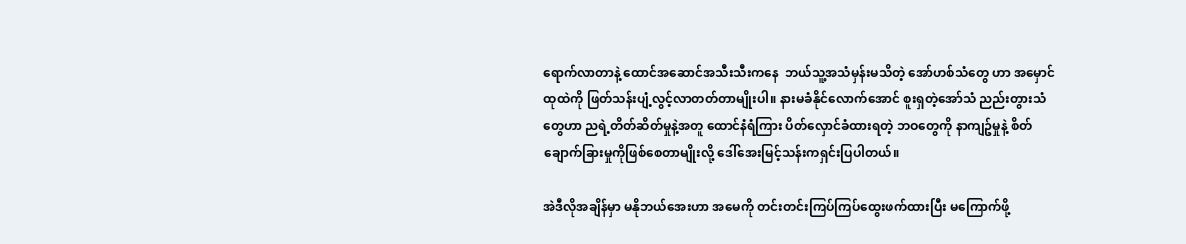ရောက်လာတာနဲ့ ထောင်အဆောင်အသီးသီးကနေ  ဘယ်သူ့အသံမှန်းမသိတဲ့ အော်ဟစ်သံတွေ ဟာ အမှောင်ထုထဲကို ဖြတ်သန်းပျံ့လွင့်လာတတ်တာမျိုးပါ။ နားမခံနိုင်လောက်အောင် စူးရှတဲ့အော်သံ ညည်းတွားသံတွေဟာ ညရဲ့တိတ်ဆိတ်မှုနဲ့အတူ ထောင်နံရံကြား ပိတ်လှောင်ခံထားရတဲ့ ဘဝတွေကို နာကျဥ်မှုနဲ့ စိတ်ချောက်ခြားမှုကိုဖြစ်စေတာမျိုးလို့ ဒေါ်အေးမြင့်သန်းကရှင်းပြပါတယ်။

အဲဒီလိုအချိန်မှာ မနိုဘယ်အေးဟာ အမေကို တင်းတင်းကြပ်ကြပ်ထွေးဖက်ထားပြီး မကြောက်ဖို့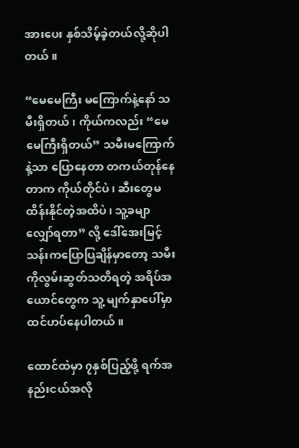အားပေး နှစ်သိမ့်ခဲ့တယ်လို့ဆိုပါတယ်။

“မေမေကြီး မကြောက်နဲ့နော် သမီးရှိတယ်၊ ကိုယ်ကလည်း “မေမေကြီးရှိတယ်” သမီးမကြောက်နဲ့သာ ပြောနေတာ တကယ်တုန်နေတာက ကိုယ်တိုင်ပဲ၊ ဆီးတွေမထိန်းနိုင်တဲ့အထိပဲ၊ သူ့ခမျာလျှော်ရတာ” လို့ ဒေါ်အေးမြင့်သန်းကပြောပြချိန်မှာတော့ သမီးကိုလွမ်းဆွတ်သတိရတဲ့ အရိပ်အယောင်တွေက သူ့ မျက်နှာပေါ်မှာ ထင်ဟပ်နေပါတယ်။

ထောင်ထဲမှာ ၇နှစ်ပြည့်ဖို့ ရက်အနည်းငယ်အလို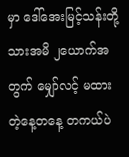မှာ ဒေါ်အေးမြင့်သန်းတို့သားအမိ ၂ယောက်အတွက် မျှော်လင့် မထားတဲ့နေ့တနေ့ တကယ်ပဲ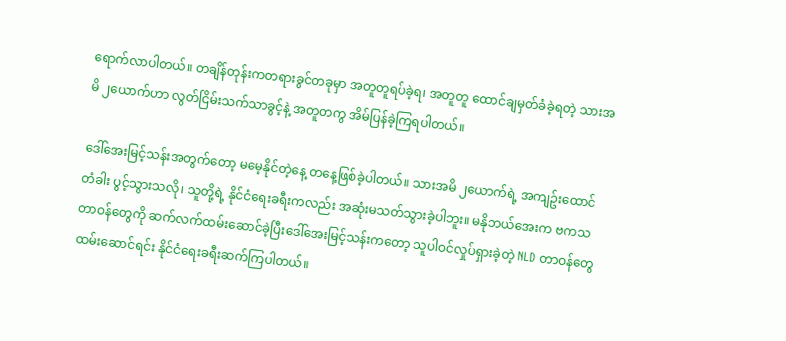ရောက်လာပါတယ်။ တချိန်တုန်းကတရားခွင်တခုမှာ အတူတူရပ်ခဲ့ရ၊ အတူတူ ထောင်ချမှတ်ခံခဲ့ရတဲ့ သားအမိ ၂ယောက်ဟာ လွတ်ငြိမ်းသက်သာခွင့်နဲ့ အတူတကွ အိမ်ပြန်ခဲ့ကြရပါတယ်။

ဒေါ်အေးမြင့်သန်းအတွက်တော့ မမေ့နိုင်တဲ့နေ့ တနေ့ဖြစ်ခဲ့ပါတယ်။ သားအမိ ၂ယောက်ရဲ့ အကျဥ်းထောင်တံခါး ပွင့်သွားသလို၊ သူတို့ရဲ့ နိုင်ငံရေးခရီးကလည်း အဆုံးမသတ်သွားခဲ့ပါဘူး။ မနိုဘယ်အေးက ဗကသတာဝန်တွေကို ဆက်လက်ထမ်းဆောင်ခဲ့ပြီးဒေါ်အေးမြင့်သန်းကတော့ သူပါဝင်လှုပ်ရှားခဲ့တဲ့ NLD တာဝန်တွေထမ်းဆောင်ရင်း နိုင်ငံရေးခရီးဆက်ကြပါတယ်။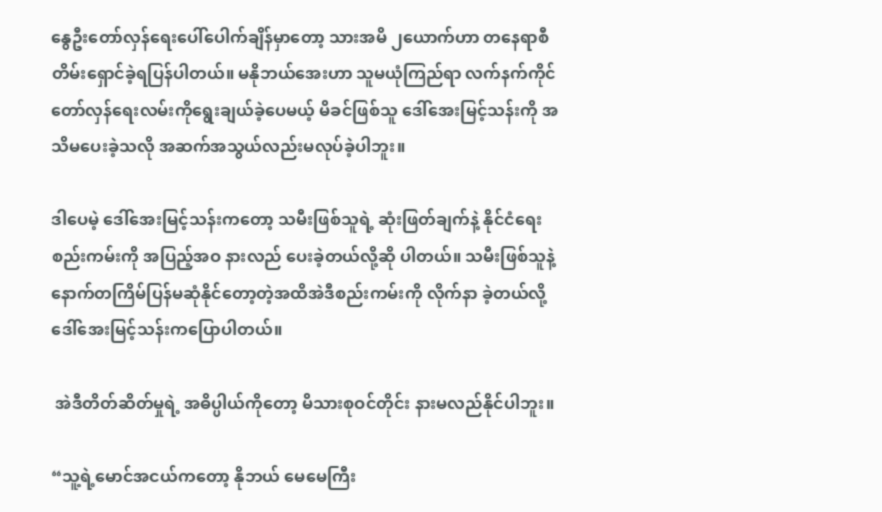နွေဦးတော်လှန်ရေးပေါ်ပေါက်ချိန်မှာတော့ သားအမိ ၂ယောက်ဟာ တနေရာစီ တိမ်းရှောင်ခဲ့ရပြန်ပါတယ်။ မနိုဘယ်အေးဟာ သူမယုံကြည်ရာ လက်နက်ကိုင်တော်လှန်ရေးလမ်းကိုရွေးချယ်ခဲ့ပေမယ့် မိခင်ဖြစ်သူ ဒေါ်အေးမြင့်သန်းကို အသိမပေးခဲ့သလို အဆက်အသွယ်လည်းမလုပ်ခဲ့ပါဘူး။

ဒါပေမဲ့ ဒေါ်အေးမြင့်သန်းကတော့ သမီးဖြစ်သူရဲ့ ဆုံးဖြတ်ချက်နဲ့ နိုင်ငံရေးစည်းကမ်းကို အပြည့်အဝ နားလည် ပေးခဲ့တယ်လို့ဆို ပါတယ်။ သမီးဖြစ်သူနဲ့ နောက်တကြိမ်ပြန်မဆုံနိုင်တော့တဲ့အထိအဲဒီစည်းကမ်းကို လိုက်နာ ခဲ့တယ်လို့ ဒေါ်အေးမြင့်သန်းကပြောပါတယ်။

 အဲဒီတိတ်ဆိတ်မှုရဲ့ အဓိပ္ပါယ်ကိုတော့ မိသားစုဝင်တိုင်း နားမလည်နိုင်ပါဘူး။

“သူ့ရဲ့မောင်အငယ်ကတော့ နိုဘယ် မေမေကြီး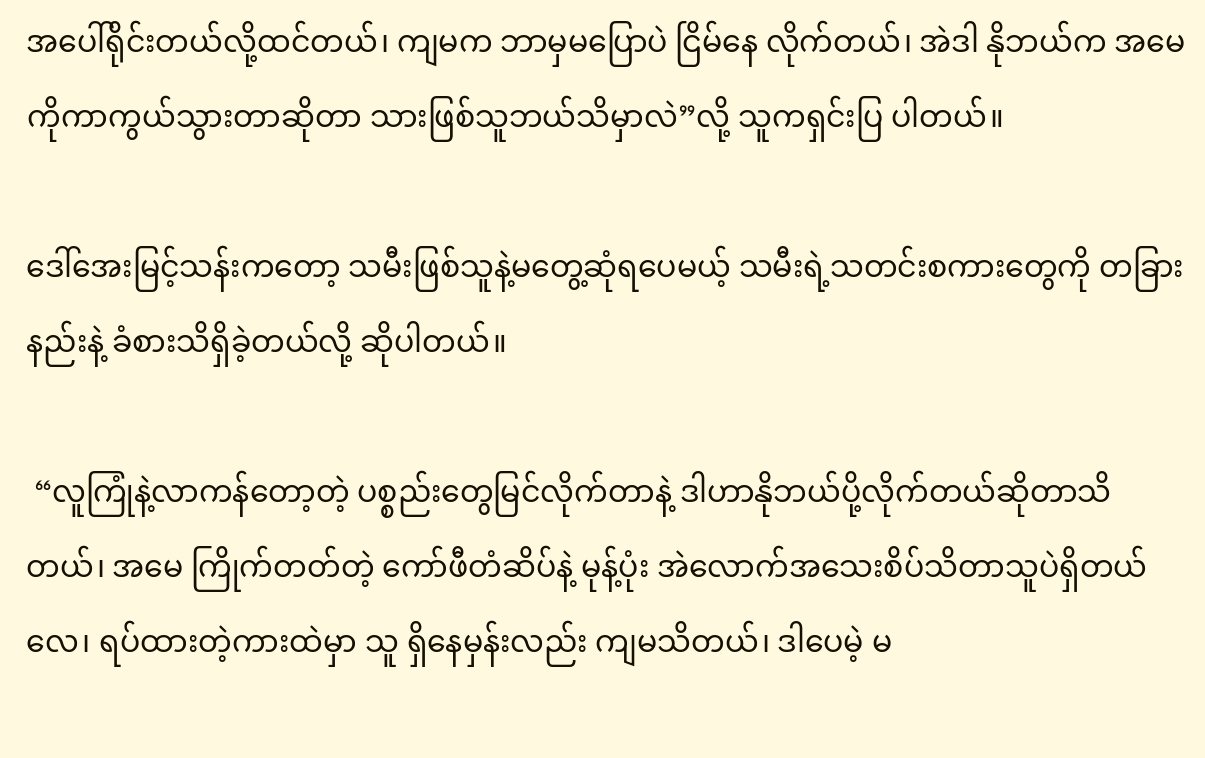အပေါ်ရိုင်းတယ်လို့ထင်တယ်၊ ကျမက ဘာမှမပြောပဲ ငြိမ်နေ လိုက်တယ်၊ အဲဒါ နိုဘယ်က အမေကိုကာကွယ်သွားတာဆိုတာ သားဖြစ်သူဘယ်သိမှာလဲ”လို့ သူကရှင်းပြ ပါတယ်။

ဒေါ်အေးမြင့်သန်းကတော့ သမီးဖြစ်သူနဲ့မတွေ့ဆုံရပေမယ့် သမီးရဲ့သတင်းစကားတွေကို တခြားနည်းနဲ့ ခံစားသိရှိခဲ့တယ်လို့ ဆိုပါတယ်။

 “လူကြုံနဲ့လာကန်တော့တဲ့ ပစ္စည်းတွေမြင်လိုက်တာနဲ့ ဒါဟာနိုဘယ်ပို့လိုက်တယ်ဆိုတာသိတယ်၊ အမေ ကြိုက်တတ်တဲ့ ကော်ဖီတံဆိပ်နဲ့ မုန့်ပုံး အဲလောက်အသေးစိပ်သိတာသူပဲရှိတယ်လေ၊ ရပ်ထားတဲ့ကားထဲမှာ သူ ရှိနေမှန်းလည်း ကျမသိတယ်၊ ဒါပေမဲ့ မ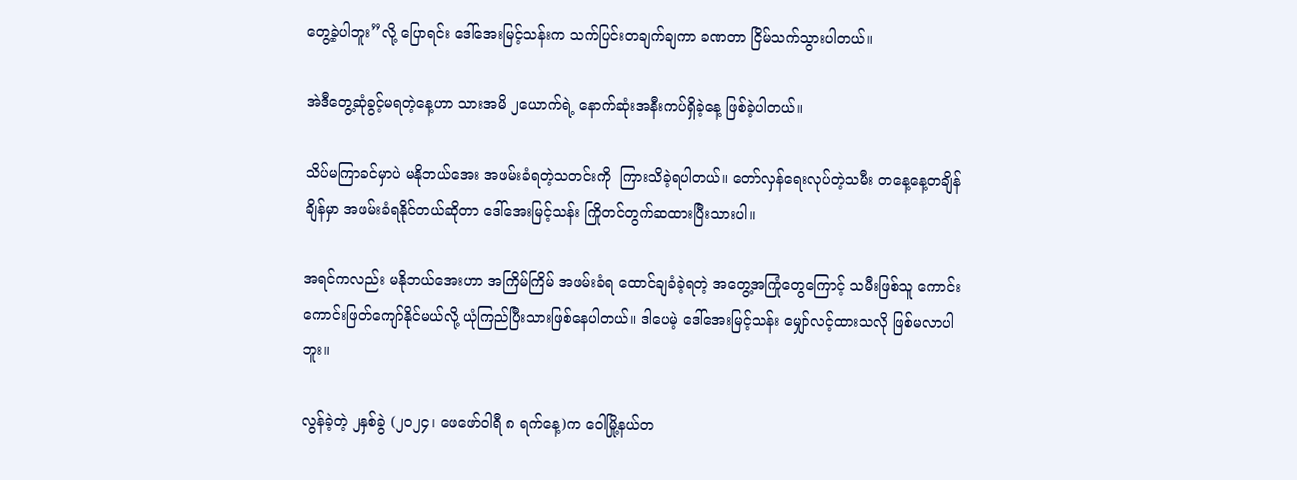တွေ့ခဲ့ပါဘူး”လို့ ပြောရင်း ဒေါ်အေးမြင့်သန်းက သက်ပြင်းတချက်ချကာ ခဏတာ ငြိမ်သက်သွားပါတယ်။

အဲဒီတွေ့ဆုံခွင့်မရတဲ့နေ့ဟာ သားအမိ ၂ယောက်ရဲ့ နောက်ဆုံးအနီးကပ်ရှိခဲ့နေ့ ဖြစ်ခဲ့ပါတယ်။

သိပ်မကြာခင်မှာပဲ မနိုဘယ်အေး အဖမ်းခံရတဲ့သတင်းကို  ကြားသိခဲ့ရပါတယ်။ တော်လှန်ရေးလုပ်တဲ့သမီး တနေ့နေ့တချိန်ချိန်မှာ အဖမ်းခံရနိုင်တယ်ဆိုတာ ဒေါ်အေးမြင့်သန်း ကြိုတင်တွက်ဆထားပြီးသားပါ။

အရင်ကလည်း မနိုဘယ်အေးဟာ အကြိမ်ကြိမ် အဖမ်းခံရ ထောင်ချခံခဲ့ရတဲ့ အတွေ့အကြုံတွေကြောင့် သမီးဖြစ်သူ ကောင်းကောင်းဖြတ်ကျော်နိုင်မယ်လို့ ယုံကြည်ပြီးသားဖြစ်နေပါတယ်။ ဒါပေမဲ့ ဒေါ်အေးမြင့်သန်း မျှော်လင့်ထားသလို ဖြစ်မလာပါဘူး။

လွန်ခဲ့တဲ့ ၂နှစ်ခွဲ (၂၀၂၄၊ ဖေဖော်ဝါရီ ၈ ရက်နေ့)က ဝေါမြို့နယ်တ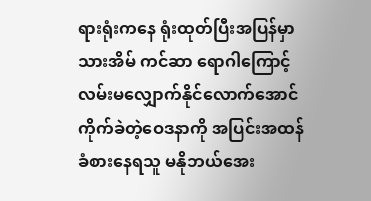ရားရုံးကနေ ရုံးထုတ်ပြီးအပြန်မှာ သားအိမ် ကင်ဆာ ရောဂါကြောင့် လမ်းမလျှောက်နိုင်လောက်အောင် ကိုက်ခဲတဲ့ဝေဒနာကို အပြင်းအထန် ခံစားနေရသူ မနိုဘယ်အေး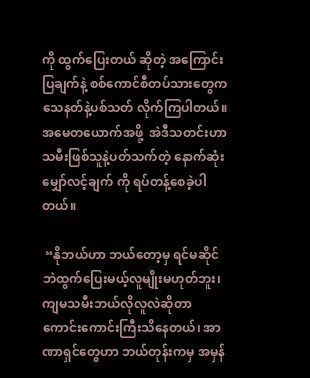ကို ထွက်ပြေးတယ် ဆိုတဲ့ အကြောင်းပြချက်နဲ့ စစ်ကောင်စီတပ်သားတွေက သေနတ်နဲ့ပစ်သတ် လိုက်ကြပါတယ်။  အမေတယောက်အဖို့  အဲဒီသတင်းဟာ သမီးဖြစ်သူနဲ့ပတ်သက်တဲ့ နောက်ဆုံး မျှော်လင့်ချက် ကို ရပ်တန့်စေခဲ့ပါတယ်။

 “နိုဘယ်ဟာ ဘယ်တော့မှ ရင်မဆိုင်ဘဲထွက်ပြေးမယ့်လူမျိုးမဟုတ်ဘူး၊ ကျမသမီးဘယ်လိုလူလဲဆိုတာ ကောင်းကောင်းကြီးသိနေတယ်၊ အာဏာရှင်တွေဟာ ဘယ်တုန်းကမှ အမှန်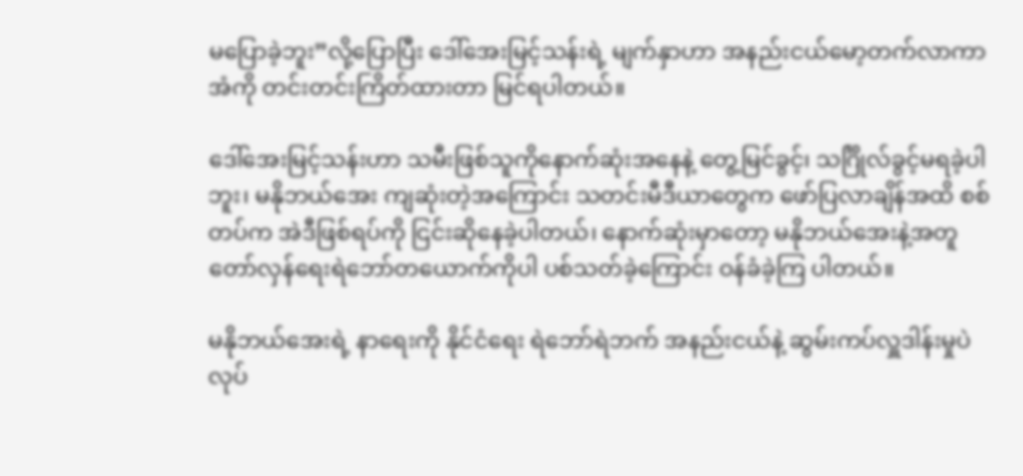မပြောခဲ့ဘူး”လို့ပြောပြီး ဒေါ်အေးမြင့်သန်းရဲ့ မျက်နှာဟာ အနည်းငယ်မော့တက်လာကာ အံကို တင်းတင်းကြိတ်ထားတာ မြင်ရပါတယ်။

ဒေါ်အေးမြင့်သန်းဟာ သမီးဖြစ်သူကိုနောက်ဆုံးအနေနဲ့ တွေ့မြင်ခွင့်၊ သင်္ဂြိုလ်ခွင့်မရခဲ့ပါဘူး၊ မနိုဘယ်အေး ကျဆုံးတဲ့အကြောင်း သတင်းမီဒီယာတွေက ဖော်ပြလာချိန်အထိ စစ်တပ်က အဲဒီဖြစ်ရပ်ကို ငြင်းဆိုနေခဲ့ပါတယ်၊ နောက်ဆုံးမှာတော့ မနိုဘယ်အေးနဲ့အတူ တော်လှန်ရေးရဲဘော်တယောက်ကိုပါ ပစ်သတ်ခဲ့ကြောင်း ဝန်ခံခဲ့ကြ ပါတယ်။

မနိုဘယ်အေးရဲ့ နာရေးကို နိုင်ငံရေး ရဲဘော်ရဲဘက် အနည်းငယ်နဲ့ ဆွမ်းကပ်လှူဒါန်းမှုပဲ လုပ်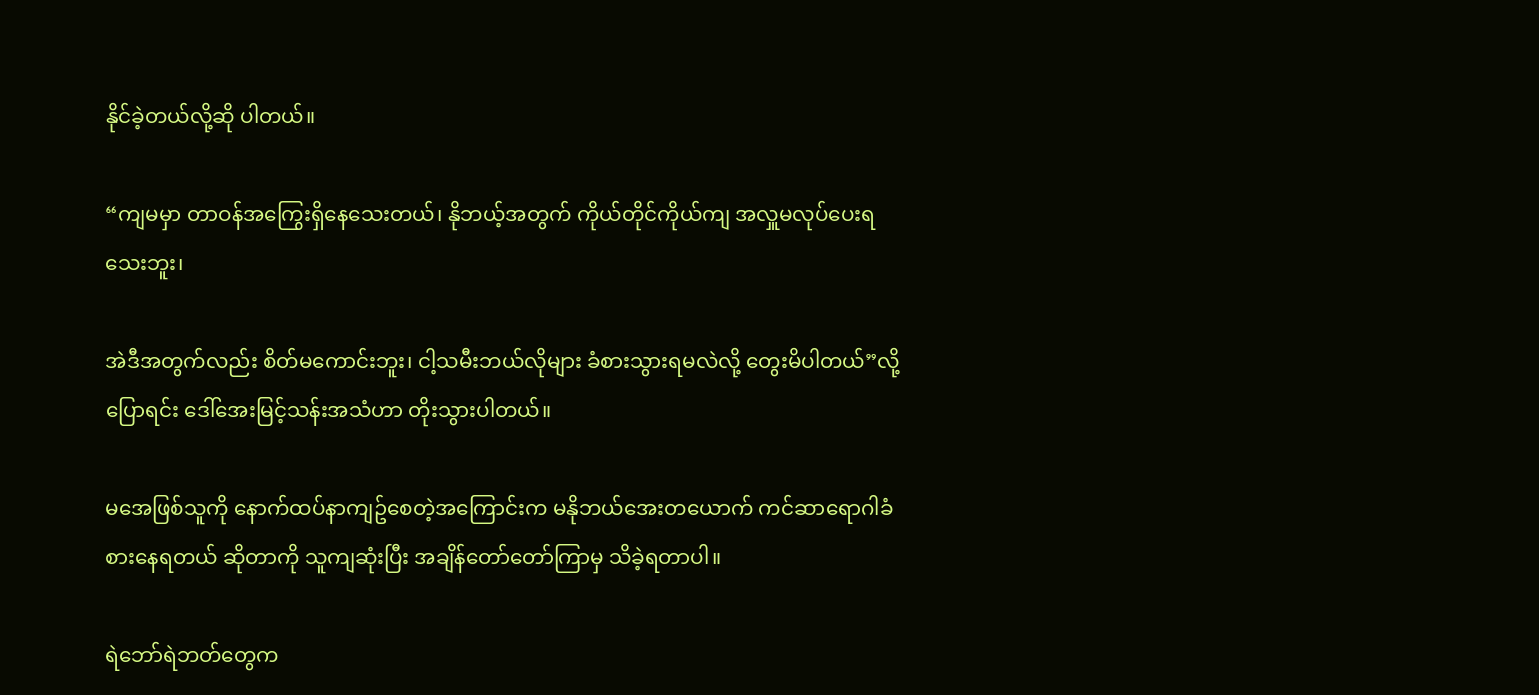နိုင်ခဲ့တယ်လို့ဆို ပါတယ်။

“ကျမမှာ တာဝန်အကြွေးရှိနေသေးတယ်၊ နိုဘယ့်အတွက် ကိုယ်တိုင်ကိုယ်ကျ အလှူမလုပ်ပေးရသေးဘူး၊

အဲဒီအတွက်လည်း စိတ်မကောင်းဘူး၊ ငါ့သမီးဘယ်လိုများ ခံစားသွားရမလဲလို့ တွေးမိပါတယ်”လို့ပြောရင်း ဒေါ်အေးမြင့်သန်းအသံဟာ တိုးသွားပါတယ်။

မအေဖြစ်သူကို နောက်ထပ်နာကျဥ်စေတဲ့အကြောင်းက မနိုဘယ်အေးတယောက် ကင်ဆာရောဂါခံစားနေရတယ် ဆိုတာကို သူကျဆုံးပြီး အချိန်တော်တော်ကြာမှ သိခဲ့ရတာပါ။

ရဲဘော်ရဲဘတ်တွေက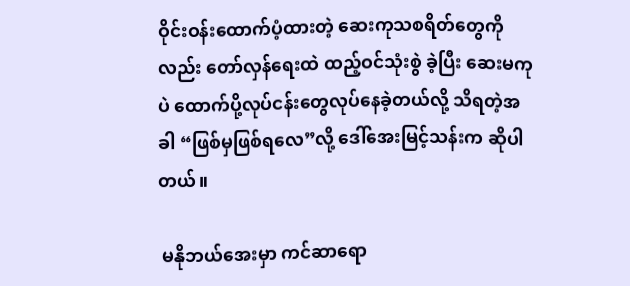ဝိုင်းဝန်းထောက်ပံ့ထားတဲ့ ဆေးကုသစရိတ်တွေကိုလည်း တော်လှန်ရေးထဲ ထည့်ဝင်သုံးစွဲ ခဲ့ပြီး ဆေးမကုပဲ ထောက်ပို့လုပ်ငန်းတွေလုပ်နေခဲ့တယ်လို့ သိရတဲ့အခါ “ဖြစ်မှဖြစ်ရလေ”လို့ ဒေါ်အေးမြင့်သန်းက ဆိုပါတယ်။

 မနိုဘယ်အေးမှာ ကင်ဆာရော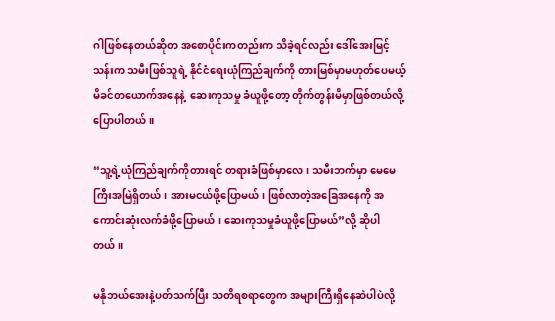ဂါဖြစ်နေတယ်ဆိုတ အစောပိုင်းကတည်းက သိခဲ့ရင်လည်း ဒေါ်အေးမြင့်သန်းက သမီးဖြစ်သူရဲ့ နိုင်ငံရေးယုံကြည်ချက်ကို တားမြစ်မှာမဟုတ်ပေမယ့် မိခင်တယောက်အနေနဲ့  ဆေးကုသမှု ခံယူဖို့တော့ တိုက်တွန်းမိမှာဖြစ်တယ်လို့ပြောပါတယ်။

“သူ့ရဲ့ယုံကြည်ချက်ကိုတားရင် တရားခံဖြစ်မှာလေ၊ သမီးဘက်မှာ မေမေကြီးအမြဲရှိတယ်၊ အားမငယ်ဖို့ပြောမယ်၊ ဖြစ်လာတဲ့အခြေအနေကို အကောင်းဆုံးလက်ခံဖို့ပြောမယ်၊ ဆေးကုသမှုခံယူဖို့ပြောမယ်”လို့ ဆိုပါတယ်။

မနိုဘယ်အေးနဲ့ပတ်သက်ပြီး သတိရစရာတွေက အများကြီးရှိနေဆဲပါပဲလို့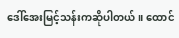ဒေါ်အေးမြင့်သန်းကဆိုပါတယ်။ ထောင်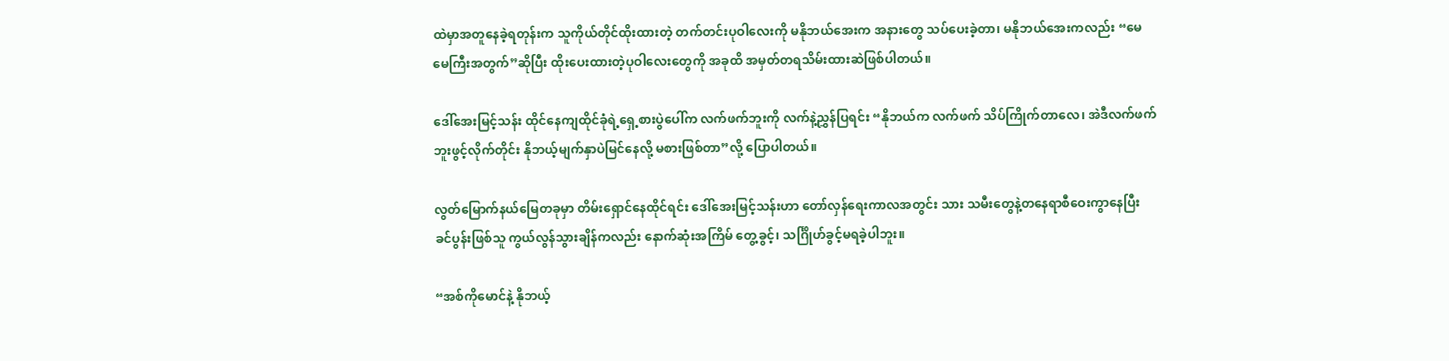ထဲမှာအတူနေခဲ့ရတုန်းက သူကိုယ်တိုင်ထိုးထားတဲ့ တက်တင်းပုဝါလေးကို မနိုဘယ်အေးက အနားတွေ သပ်ပေးခဲ့တာ၊ မနိုဘယ်အေးကလည်း “မေမေကြီးအတွက်”ဆိုပြီး ထိုးပေးထားတဲ့ပုဝါလေးတွေကို အခုထိ အမှတ်တရသိမ်းထားဆဲဖြစ်ပါတယ်။

ဒေါ်အေးမြင့်သန်း ထိုင်နေကျထိုင်ခုံရဲ့ရှေ့စားပွဲပေါ်က လက်ဖက်ဘူးကို လက်နဲ့ညွှန်ပြရင်း “နိုဘယ်က လက်ဖက် သိပ်ကြိုက်တာလေ၊ အဲဒီလက်ဖက်ဘူးဖွင့်လိုက်တိုင်း နိုဘယ့်မျက်နှာပဲမြင်နေလို့ မစားဖြစ်တာ”လို့ ပြောပါတယ်။

လွတ်မြောက်နယ်မြေတခုမှာ တိမ်းရှောင်နေထိုင်ရင်း ဒေါ်အေးမြင့်သန်းဟာ တော်လှန်ရေးကာလအတွင်း သား သမီးတွေနဲ့တနေရာစီဝေးကွာနေပြီး ခင်ပွန်းဖြစ်သူ ကွယ်လွန်သွားချိန်ကလည်း နောက်ဆုံးအကြိမ် တွေ့ခွင့်၊ သင်္ဂြိုဟ်ခွင့်မရခဲ့ပါဘူး။

“အစ်ကိုမောင်နဲ့ နိုဘယ့်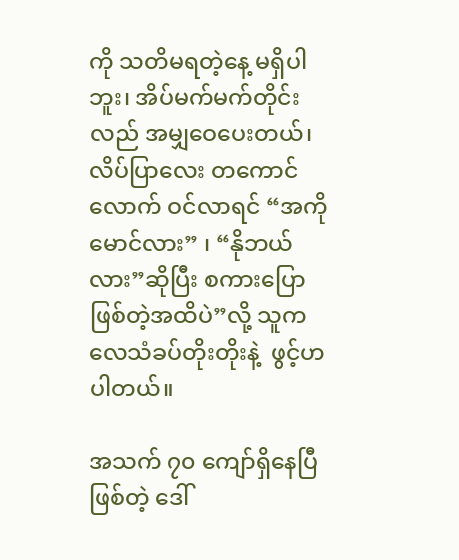ကို သတိမရတဲ့နေ့ မရှိပါဘူး၊ အိပ်မက်မက်တိုင်းလည် အမျှဝေပေးတယ်၊ လိပ်ပြာလေး တကောင်လောက် ဝင်လာရင် “အကိုမောင်လား” ၊ “နိုဘယ်လား”ဆိုပြီး စကားပြောဖြစ်တဲ့အထိပဲ”လို့ သူက လေသံခပ်တိုးတိုးနဲ့  ဖွင့်ဟပါတယ်။

အသက် ၇၀ ကျော်ရှိနေပြီဖြစ်တဲ့ ဒေါ်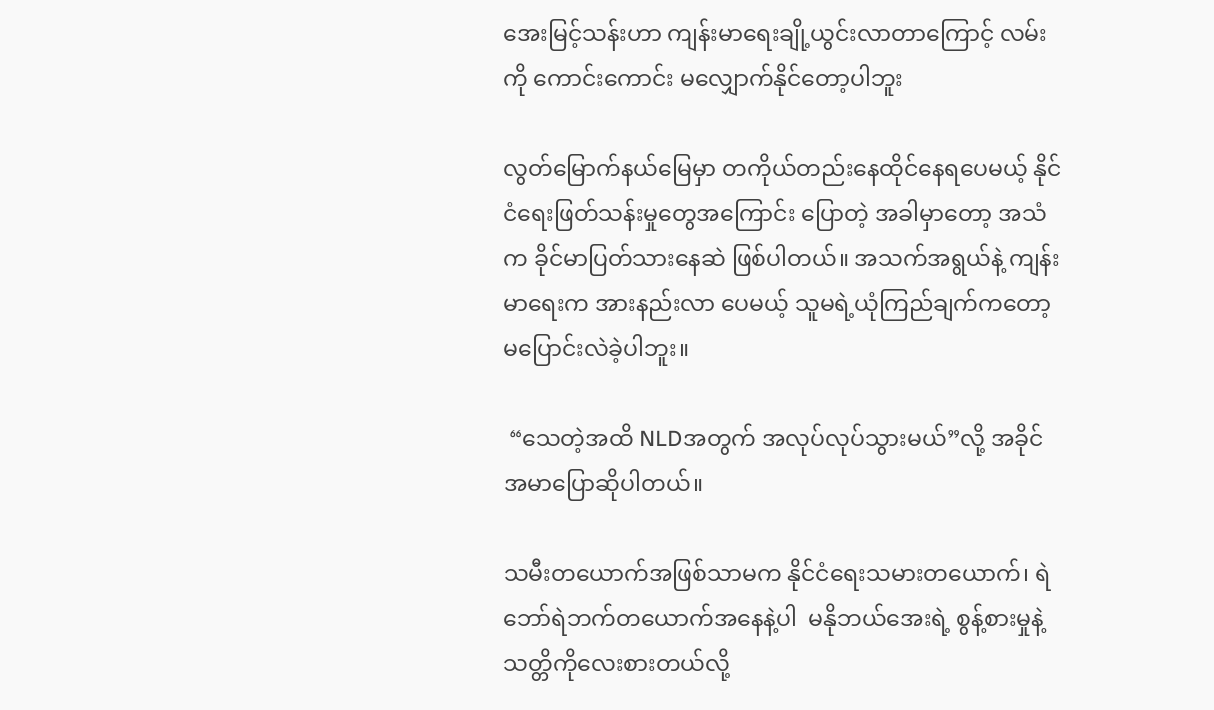အေးမြင့်သန်းဟာ ကျန်းမာရေးချို့ယွင်းလာတာကြောင့် လမ်းကို ကောင်းကောင်း မလျှောက်နိုင်တော့ပါဘူး

လွတ်မြောက်နယ်မြေမှာ တကိုယ်တည်းနေထိုင်နေရပေမယ့် နိုင်ငံရေးဖြတ်သန်းမှုတွေအကြောင်း ပြောတဲ့ အခါမှာတော့ အသံက ခိုင်မာပြတ်သားနေဆဲ ဖြစ်ပါတယ်။ အသက်အရွယ်နဲ့ ကျန်းမာရေးက အားနည်းလာ ပေမယ့် သူမရဲ့ယုံကြည်ချက်ကတော့ မပြောင်းလဲခဲ့ပါဘူး။

 “သေတဲ့အထိ NLDအတွက် အလုပ်လုပ်သွားမယ်”လို့ အခိုင်အမာပြောဆိုပါတယ်။

သမီးတယောက်အဖြစ်သာမက နိုင်ငံရေးသမားတယောက်၊ ရဲဘော်ရဲဘက်တယောက်အနေနဲ့ပါ  မနိုဘယ်အေးရဲ့ စွန့်စားမှုနဲ့ သတ္တိကိုလေးစားတယ်လို့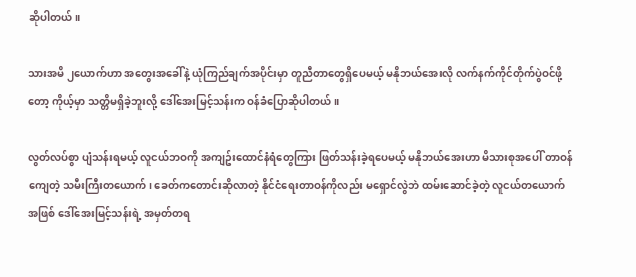ဆိုပါတယ်။

သားအမိ ၂ယောက်ဟာ အတွေးအခေါ်နဲ့ ယုံကြည်ချက်အပိုင်းမှာ တူညီတာတွေရှိပေမယ့် မနိုဘယ်အေးလို လက်နက်ကိုင်တိုက်ပွဲဝင်ဖို့တော့ ကိုယ့်မှာ သတ္တိမရှိခဲ့ဘူးလို့ ဒေါ်အေးမြင့်သန်းက ဝန်ခံပြောဆိုပါတယ်။

လွတ်လပ်စွာ ပျံသန်းရမယ့် လူငယ်ဘဝကို အကျဥ်းထောင်နံရံတွေကြား ဖြတ်သန်းခဲ့ရပေမယ့် မနိုဘယ်အေးဟာ မိသားစုအပေါ် တာဝန်ကျေတဲ့ သမီးကြီးတယောက်၊ ခေတ်ကတောင်းဆိုလာတဲ့ နိုင်ငံရေးတာဝန်ကိုလည်း မရှောင်လွဲဘဲ ထမ်းဆောင်ခဲ့တဲ့ လူငယ်တယောက်အဖြစ် ဒေါ်အေးမြင့်သန်းရဲ့ အမှတ်တရ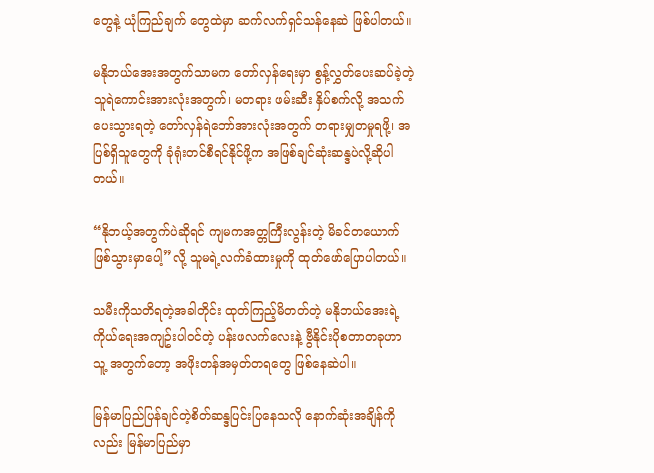တွေနဲ့ ယုံကြည်ချက် တွေထဲမှာ ဆက်လက်ရှင်သန်နေဆဲ ဖြစ်ပါတယ်။

မနိုဘယ်အေးအတွက်သာမက တော်လှန်ရေးမှာ စွန့်လွှတ်ပေးဆပ်ခဲ့တဲ့ သူရဲကောင်းအားလုံးအတွက်၊ မတရား ဖမ်းဆီး နှိပ်စက်လို့ အသက်ပေးသွားရတဲ့ တော်လှန်ရဲဘော်အားလုံးအတွက် တရားမျှတမှုရဖို့၊ အပြစ်ရှိသူတွေကို ခုံရုံးတင်စီရင်နိုင်ဖို့က အဖြစ်ချင်ဆုံးဆန္ဒပဲလို့ဆိုပါတယ်။

“နိုဘယ့်အတွက်ပဲဆိုရင် ကျမကအတ္တကြီးလွန်းတဲ့ မိခင်တယောက်ဖြစ်သွားမှာပေါ့”လို့ သူမရဲ့လက်ခံထားမှုကို ထုတ်ဖော်ပြောပါတယ်။

သမီးကိုသတိရတဲ့အခါတိုင်း ထုတ်ကြည့်မိတတ်တဲ့ မနိုဘယ်အေးရဲ့ ကိုယ်ရေးအကျဥ်းပါဝင်တဲ့ ပန်းဖလက်လေးနဲ့ ဗွီနိုင်းပိုစတာတခုဟာ သူ့ အတွက်တော့ အဖိုးတန်အမှတ်တရတွေ ဖြစ်နေဆဲပါ။

မြန်မာပြည်ပြန်ချင်တဲ့စိတ်ဆန္ဒပြင်းပြနေသလို နောက်ဆုံးအချိန်ကိုလည်း မြန်မာပြည်မှာ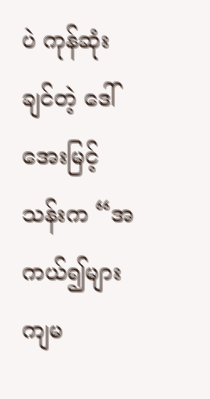ပဲ ကုန်ဆုံးချင်တဲ့ ဒေါ်အေးမြင့်သန်းက “အကယ်၍များ ကျမ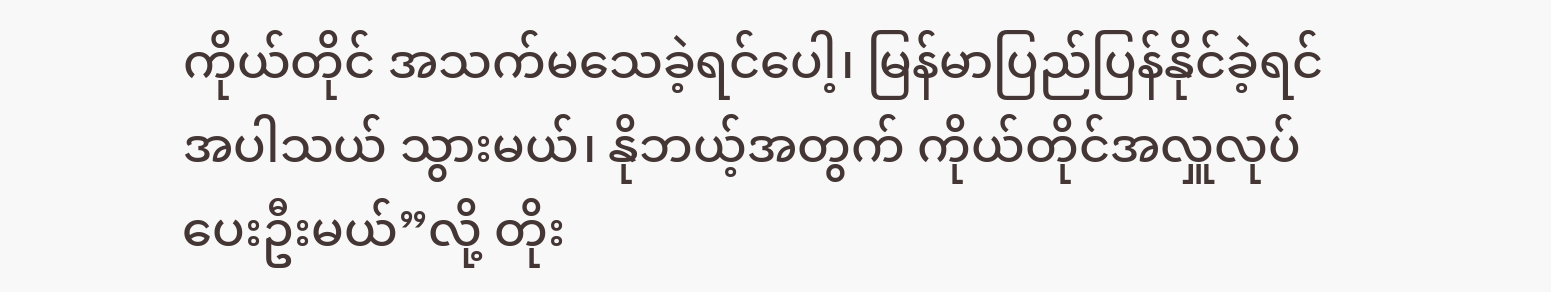ကိုယ်တိုင် အသက်မသေခဲ့ရင်ပေါ့၊ မြန်မာပြည်ပြန်နိုင်ခဲ့ရင် အပါသယ် သွားမယ်၊ နိုဘယ့်အတွက် ကိုယ်တိုင်အလှူလုပ်ပေးဦးမယ်”လို့ တိုး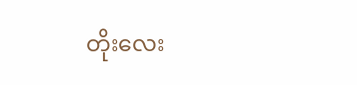တိုးလေး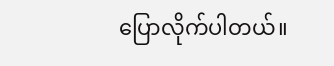ပြောလိုက်ပါတယ်။